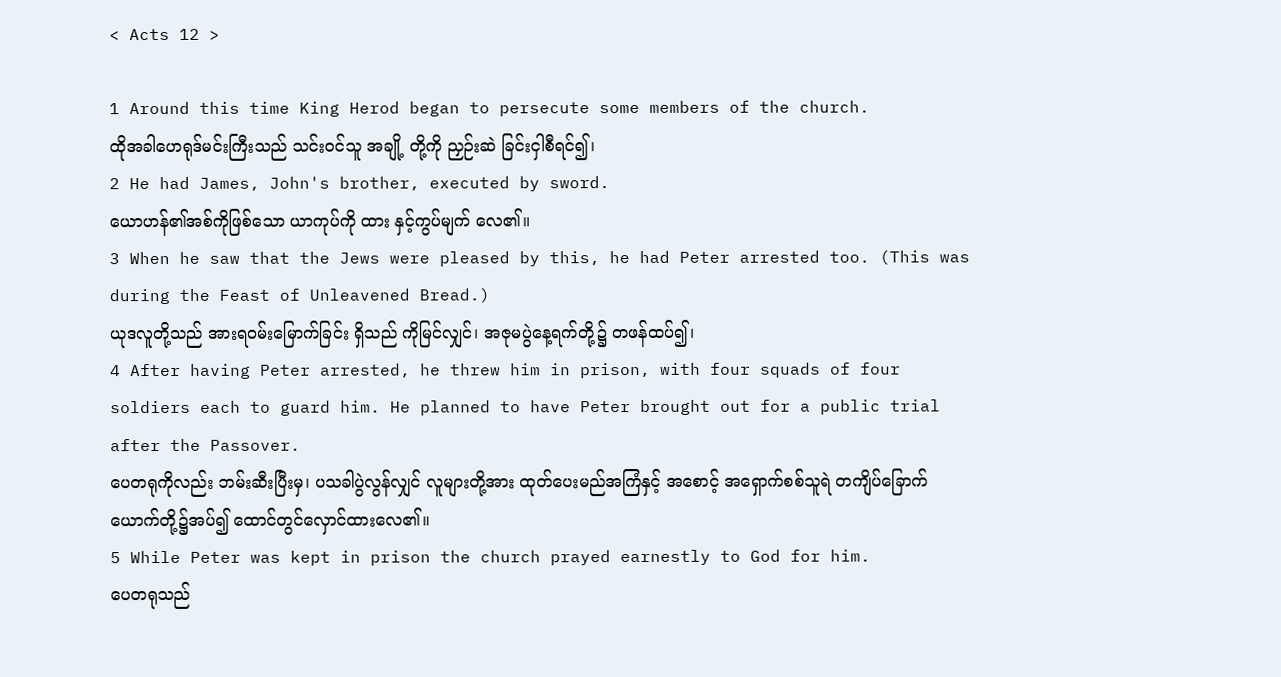< Acts 12 >

1 Around this time King Herod began to persecute some members of the church.
ထိုအခါဟေရုဒ်မင်းကြီးသည် သင်းဝင်သူ အချို့ တို့ကို ညှဉ်းဆဲ ခြင်းငှါစီရင်၍၊
2 He had James, John's brother, executed by sword.
ယောဟန်၏အစ်ကိုဖြစ်သော ယာကုပ်ကို ထား နှင့်ကွပ်မျက် လေ၏။
3 When he saw that the Jews were pleased by this, he had Peter arrested too. (This was during the Feast of Unleavened Bread.)
ယုဒလူတို့သည် အားရဝမ်းမြောက်ခြင်း ရှိသည် ကိုမြင်လျှင်၊ အဇုမပွဲနေ့ရက်တို့၌ တဖန်ထပ်၍၊
4 After having Peter arrested, he threw him in prison, with four squads of four soldiers each to guard him. He planned to have Peter brought out for a public trial after the Passover.
ပေတရုကိုလည်း ဘမ်းဆီးပြီးမှ၊ ပသခါပွဲလွန်လျှင် လူများတို့အား ထုတ်ပေးမည်အကြံနှင့် အစောင့် အရှောက်စစ်သူရဲ တကျိပ်ခြောက် ယောက်တို့၌အပ်၍ ထောင်တွင်လှောင်ထားလေ၏။
5 While Peter was kept in prison the church prayed earnestly to God for him.
ပေတရုသည်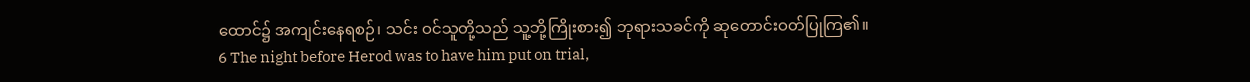ထောင်၌ အကျင်းနေရစဉ်၊ သင်း ဝင်သူတို့သည် သူ့ဘို့ကြိုးစား၍ ဘုရားသခင်ကို ဆုတောင်းဝတ်ပြုကြ၏။
6 The night before Herod was to have him put on trial,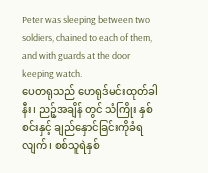Peter was sleeping between two soldiers, chained to each of them, and with guards at the door keeping watch.
ပေတရုသည် ဟေရုဒ်မင်းထုတ်ခါနီး၊ ညဉ့်အချိန် တွင် သံကြိုး နှစ်စင်းနှင့် ချည်နှောင်ခြင်းကိုခံရလျက်၊ စစ်သူရဲနှစ်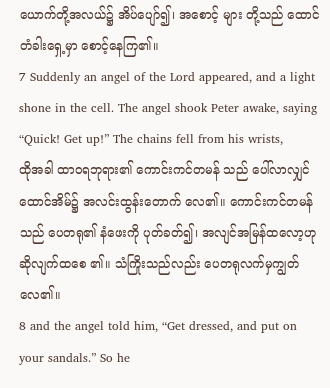ယောက်တို့အလယ်၌ အိပ်ပျော်၍၊ အစောင့် များ တို့သည် ထောင်တံခါးရှေ့မှာ စောင့်နေကြ၏။
7 Suddenly an angel of the Lord appeared, and a light shone in the cell. The angel shook Peter awake, saying “Quick! Get up!” The chains fell from his wrists,
ထိုအခါ ထာဝရဘုရား၏ ကောင်းကင်တမန် သည် ပေါ်လာလျှင် ထောင်အိမ်၌ အလင်းထွန်းတောက် လေ၏။ ကောင်းကင်တမန်သည် ပေတရု၏ နံဖေးကို ပုတ်ခတ်၍၊ အလျင်အမြန်ထလော့ဟု ဆိုလျက်ထစေ ၏။ သံကြိုးသည်လည်း ပေတရုလက်မှကျွတ်လေ၏။
8 and the angel told him, “Get dressed, and put on your sandals.” So he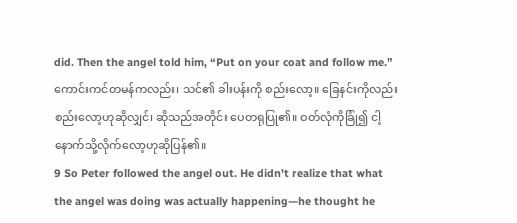did. Then the angel told him, “Put on your coat and follow me.”
ကောင်းကင်တမန်ကလည်း၊ သင်၏ ခါးပန်းကို စည်းလော့။ ခြေနင်းကိုလည်းစည်းလော့ဟုဆိုလျှင်၊ ဆိုသည်အတိုင်း ပေတရုပြု၏။ ဝတ်လုံကိုခြုံ၍ ငါ့နောက်သို့လိုက်လော့ဟုဆိုပြန်၏။
9 So Peter followed the angel out. He didn't realize that what the angel was doing was actually happening—he thought he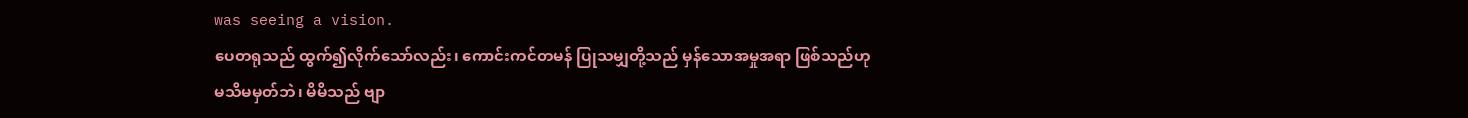was seeing a vision.
ပေတရုသည် ထွက်၍လိုက်သော်လည်း၊ ကောင်းကင်တမန် ပြုသမျှတို့သည် မှန်သောအမှုအရာ ဖြစ်သည်ဟု မသိမမှတ်ဘဲ၊ မိမိသည် ဗျာ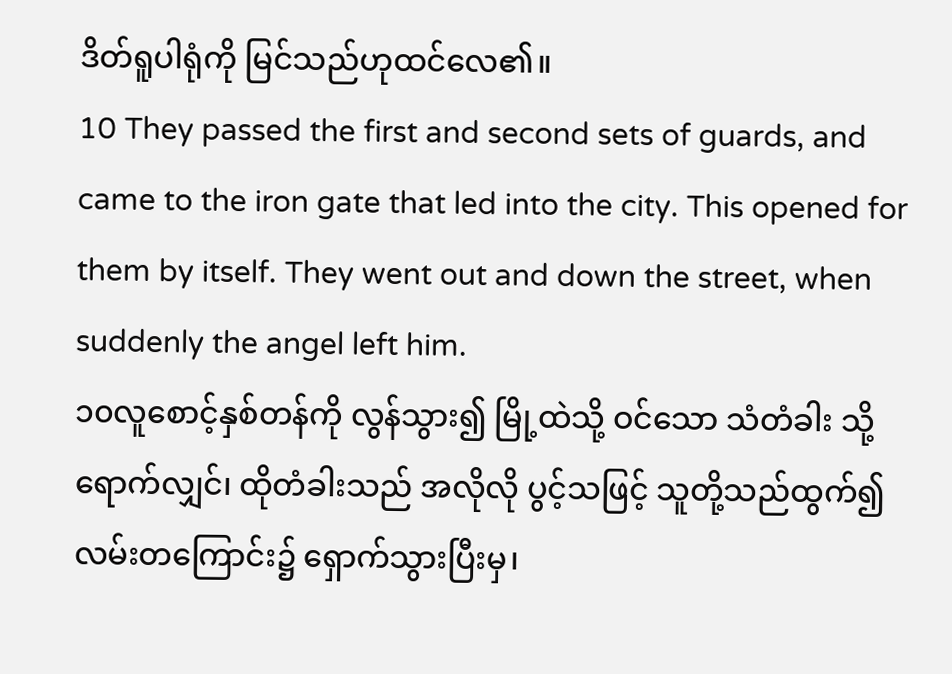ဒိတ်ရူပါရုံကို မြင်သည်ဟုထင်လေ၏။
10 They passed the first and second sets of guards, and came to the iron gate that led into the city. This opened for them by itself. They went out and down the street, when suddenly the angel left him.
၁၀လူစောင့်နှစ်တန်ကို လွန်သွား၍ မြို့ထဲသို့ ဝင်သော သံတံခါး သို့ရောက်လျှင်၊ ထိုတံခါးသည် အလိုလို ပွင့်သဖြင့် သူတို့သည်ထွက်၍ လမ်းတကြောင်း၌ ရှောက်သွားပြီးမှ၊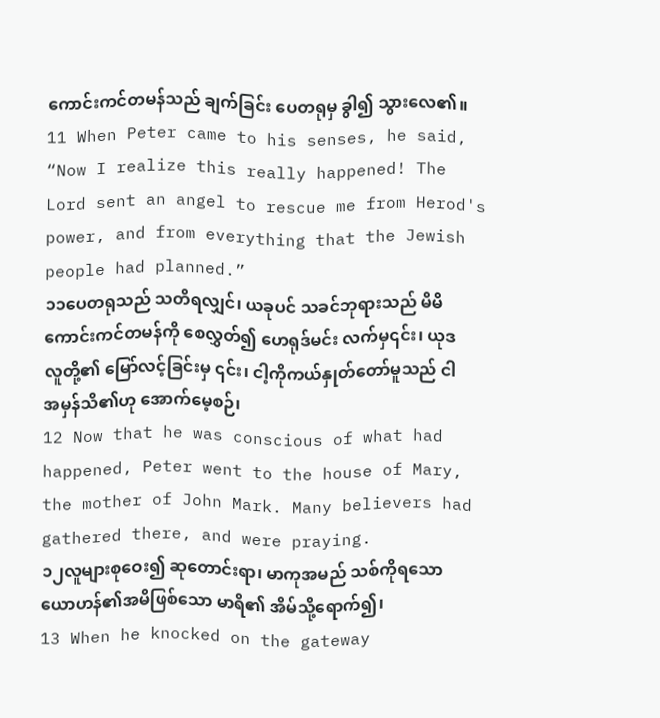ကောင်းကင်တမန်သည် ချက်ခြင်း ပေတရုမှ ခွါ၍ သွားလေ၏။
11 When Peter came to his senses, he said, “Now I realize this really happened! The Lord sent an angel to rescue me from Herod's power, and from everything that the Jewish people had planned.”
၁၁ပေတရုသည် သတိရလျှင်၊ ယခုပင် သခင်ဘုရားသည် မိမိကောင်းကင်တမန်ကို စေလွှတ်၍ ဟေရုဒ်မင်း လက်မှ၎င်း၊ ယုဒလူတို့၏ မြော်လင့်ခြင်းမှ ၎င်း၊ ငါ့ကိုကယ်နှုတ်တော်မူသည် ငါအမှန်သိ၏ဟု အောက်မေ့စဉ်၊
12 Now that he was conscious of what had happened, Peter went to the house of Mary, the mother of John Mark. Many believers had gathered there, and were praying.
၁၂လူများစုဝေး၍ ဆုတောင်းရာ၊ မာကုအမည် သစ်ကိုရသော ယောဟန်၏အမိဖြစ်သော မာရိ၏ အိမ်သို့ရောက်၍၊
13 When he knocked on the gateway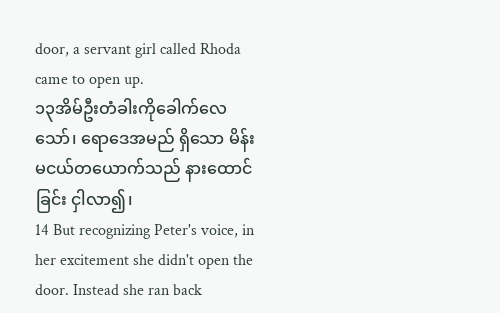door, a servant girl called Rhoda came to open up.
၁၃အိမ်ဦးတံခါးကိုခေါက်လေသော်၊ ရောဒေအမည် ရှိသော မိန်းမငယ်တယောက်သည် နားထောင်ခြင်း ငှါလာ၍၊
14 But recognizing Peter's voice, in her excitement she didn't open the door. Instead she ran back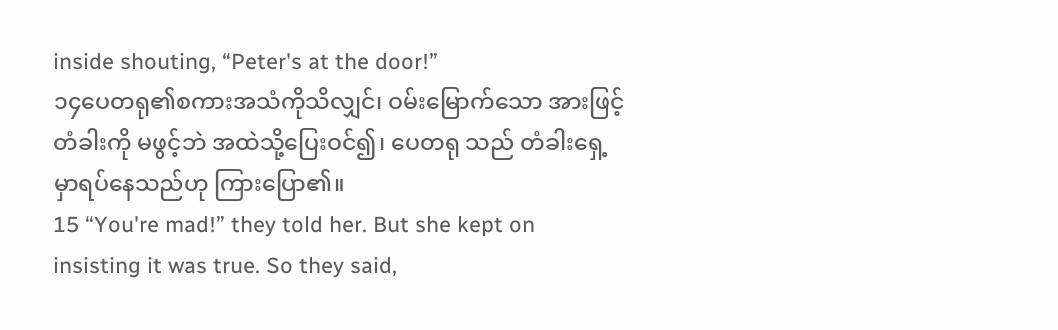inside shouting, “Peter's at the door!”
၁၄ပေတရု၏စကားအသံကိုသိလျှင်၊ ဝမ်းမြောက်သော အားဖြင့် တံခါးကို မဖွင့်ဘဲ အထဲသို့ပြေးဝင်၍၊ ပေတရု သည် တံခါးရှေ့မှာရပ်နေသည်ဟု ကြားပြော၏။
15 “You're mad!” they told her. But she kept on insisting it was true. So they said,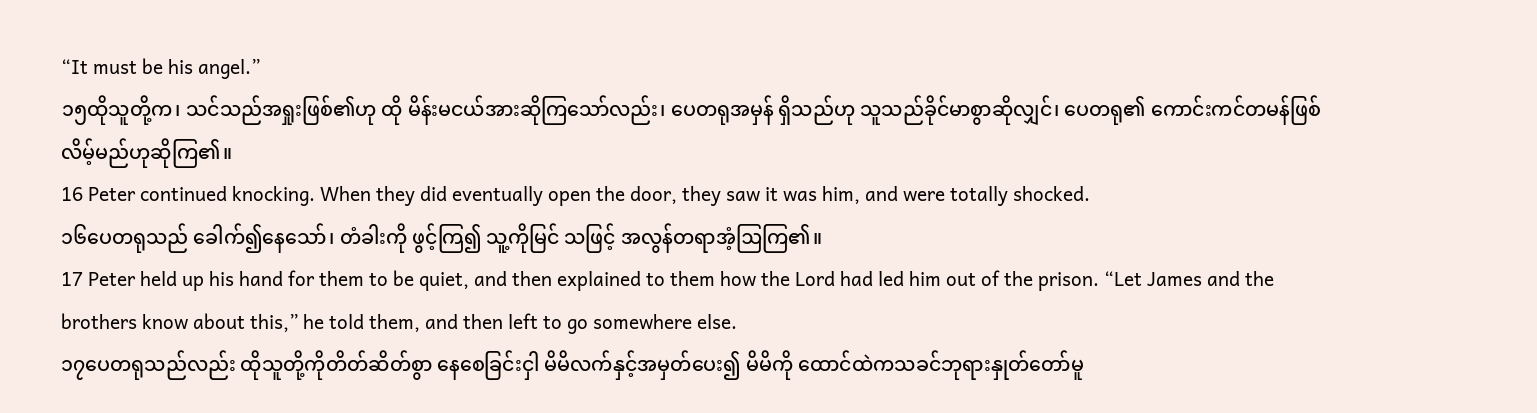“It must be his angel.”
၁၅ထိုသူတို့က၊ သင်သည်အရှုးဖြစ်၏ဟု ထို မိန်းမငယ်အားဆိုကြသော်လည်း၊ ပေတရုအမှန် ရှိသည်ဟု သူသည်ခိုင်မာစွာဆိုလျှင်၊ ပေတရု၏ ကောင်းကင်တမန်ဖြစ်လိမ့်မည်ဟုဆိုကြ၏။
16 Peter continued knocking. When they did eventually open the door, they saw it was him, and were totally shocked.
၁၆ပေတရုသည် ခေါက်၍နေသော်၊ တံခါးကို ဖွင့်ကြ၍ သူ့ကိုမြင် သဖြင့် အလွန်တရာအံ့ဩကြ၏။
17 Peter held up his hand for them to be quiet, and then explained to them how the Lord had led him out of the prison. “Let James and the brothers know about this,” he told them, and then left to go somewhere else.
၁၇ပေတရုသည်လည်း ထိုသူတို့ကိုတိတ်ဆိတ်စွာ နေစေခြင်းငှါ မိမိလက်နှင့်အမှတ်ပေး၍ မိမိကို ထောင်ထဲကသခင်ဘုရားနှုတ်တော်မူ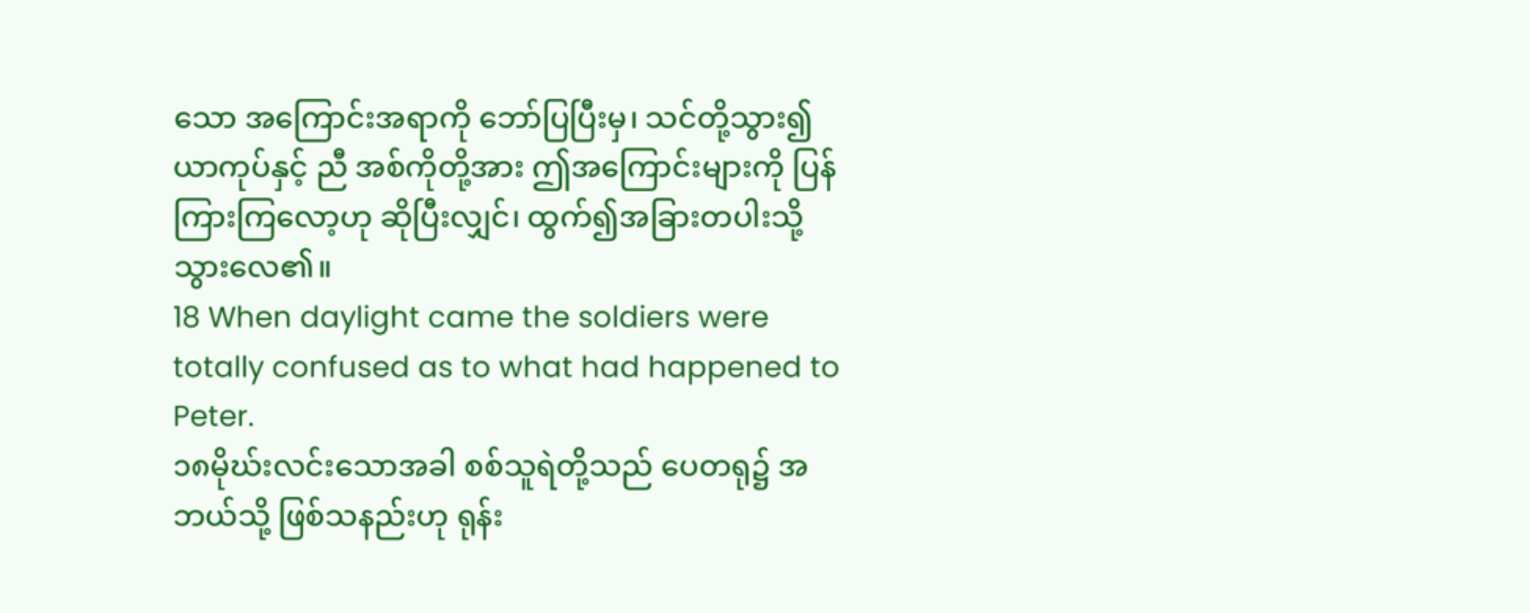သော အကြောင်းအရာကို ဘော်ပြပြီးမှ၊ သင်တို့သွား၍ ယာကုပ်နှင့် ညီ အစ်ကိုတို့အား ဤအကြောင်းများကို ပြန်ကြားကြလော့ဟု ဆိုပြီးလျှင်၊ ထွက်၍အခြားတပါးသို့သွားလေ၏။
18 When daylight came the soldiers were totally confused as to what had happened to Peter.
၁၈မိုဃ်းလင်းသောအခါ စစ်သူရဲတို့သည် ပေတရု၌ အဘယ်သို့ ဖြစ်သနည်းဟု ရုန်း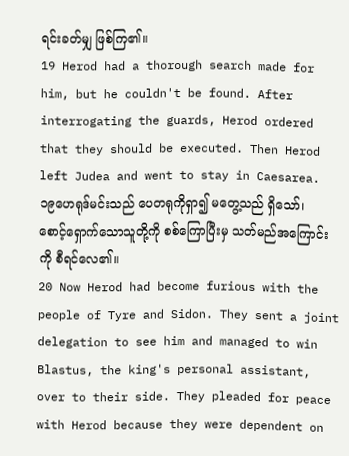ရင်းခတ်မျှ ဖြစ်ကြ၏။
19 Herod had a thorough search made for him, but he couldn't be found. After interrogating the guards, Herod ordered that they should be executed. Then Herod left Judea and went to stay in Caesarea.
၁၉ဟေရုဒ်မင်းသည် ပေတရုကိုရှာ၍ မတွေ့သည် ရှိသော်၊ စောင့်ရှောက်သောသူတို့ကို စစ်ကြောပြီးမှ သတ်မည်အကြောင်းကို စီရင်လေ၏။
20 Now Herod had become furious with the people of Tyre and Sidon. They sent a joint delegation to see him and managed to win Blastus, the king's personal assistant, over to their side. They pleaded for peace with Herod because they were dependent on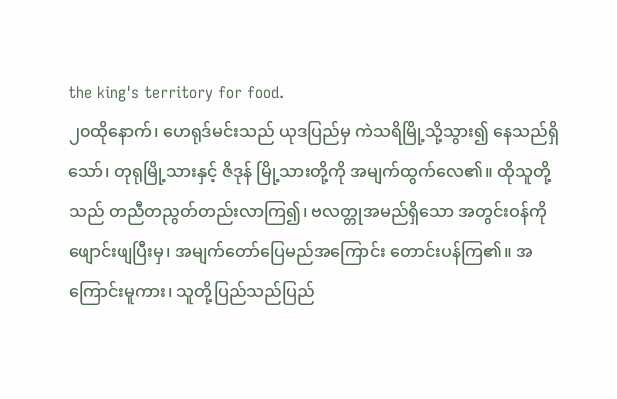the king's territory for food.
၂၀ထိုနောက်၊ ဟေရုဒ်မင်းသည် ယုဒပြည်မှ ကဲသရိမြို့သို့သွား၍ နေသည်ရှိသော်၊ တုရုမြို့သားနှင့် ဇိဒုန် မြို့သားတို့ကို အမျက်ထွက်လေ၏။ ထိုသူတို့သည် တညီတညွတ်တည်းလာကြ၍၊ ဗလတ္တုအမည်ရှိသော အတွင်းဝန်ကို ဖျောင်းဖျပြီးမှ၊ အမျက်တော်ပြေမည်အကြောင်း တောင်းပန်ကြ၏။ အကြောင်းမူကား၊ သူတို့ပြည်သည်ပြည်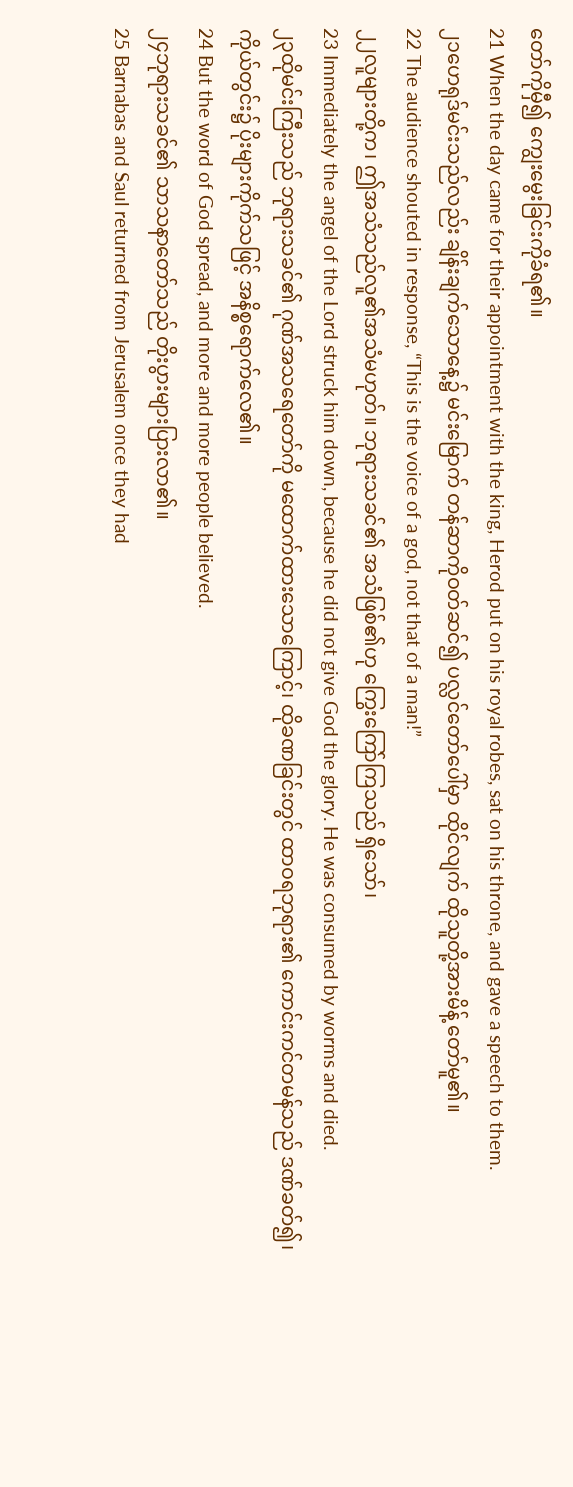တော်ကိုမှီ၍ ကျွေးမွေးခြင်းကိုခံရ၏။
21 When the day came for their appointment with the king, Herod put on his royal robes, sat on his throne, and gave a speech to them.
၂၁ဟေရုဒ်မင်းသည်လည်း ချိန်းချက်သောနေ့၌ မင်းမြောက် တန်ဆာကိုဝတ်ဆင်၍ ပလ္လင်တော်ပေါ်မှာ ထိုင်လျက် ထိုသူတို့အားမိန့် တော်မူ၏။
22 The audience shouted in response, “This is the voice of a god, not that of a man!”
၂၂လူများတို့က၊ ဤအသံသည်လူ၏အသံမဟုတ်။ ဘုရားသခင်၏ အသံဖြစ်၏ဟု ကြွေးကြော်ကြသည် ရှိသော်၊
23 Immediately the angel of the Lord struck him down, because he did not give God the glory. He was consumed by worms and died.
၂၃ထိုမင်းကြီးသည် ဘုရားသခင်၏ ဂုဏ်အသရေတော်ကို မထောက်ထားသောကြောင့်၊ ထိုခဏခြင်းတွင် ထာဝရဘုရား၏ ကောင်းကင်တမန်သည် ဒဏ်ခတ်၍၊ ကိုယ်တွင်း၌ ပိုးများကိုက်သဖြင့် အနိစ္စရောက်လေ၏။
24 But the word of God spread, and more and more people believed.
၂၄ဘုရားသခင်၏ သာသနာတော်သည် တိုးပွားများပြားလာ၏။
25 Barnabas and Saul returned from Jerusalem once they had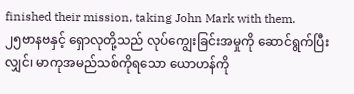finished their mission, taking John Mark with them.
၂၅ဗာနဗနှင့် ရှောလုတို့သည် လုပ်ကျွေးခြင်းအမှုကို ဆောင်ရွက်ပြီးလျှင်၊ မာကုအမည်သစ်ကိုရသော ယောဟန်ကို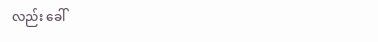လည်း ခေါ်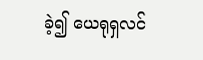ခဲ့၍ ယေရုရှလင်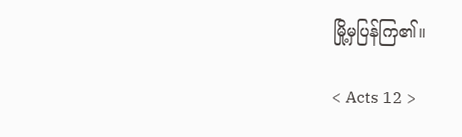မြို့မှပြန်ကြ၏။

< Acts 12 >